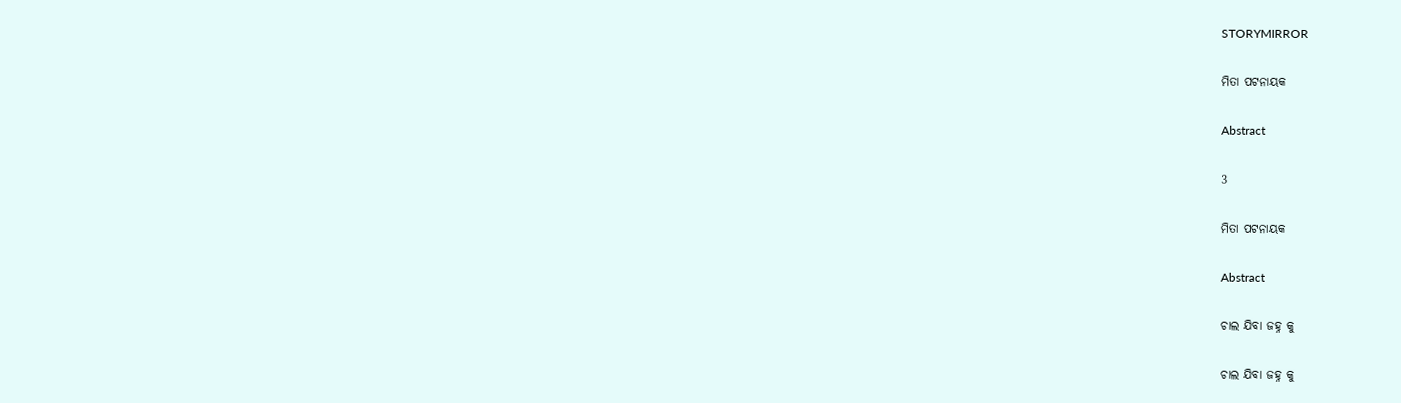STORYMIRROR

ମିତା ପଟନାୟକ

Abstract

3

ମିତା ପଟନାୟକ

Abstract

ଚାଲ ଯିବା ଜହ୍ନ କୁ

ଚାଲ ଯିବା ଜହ୍ନ କୁ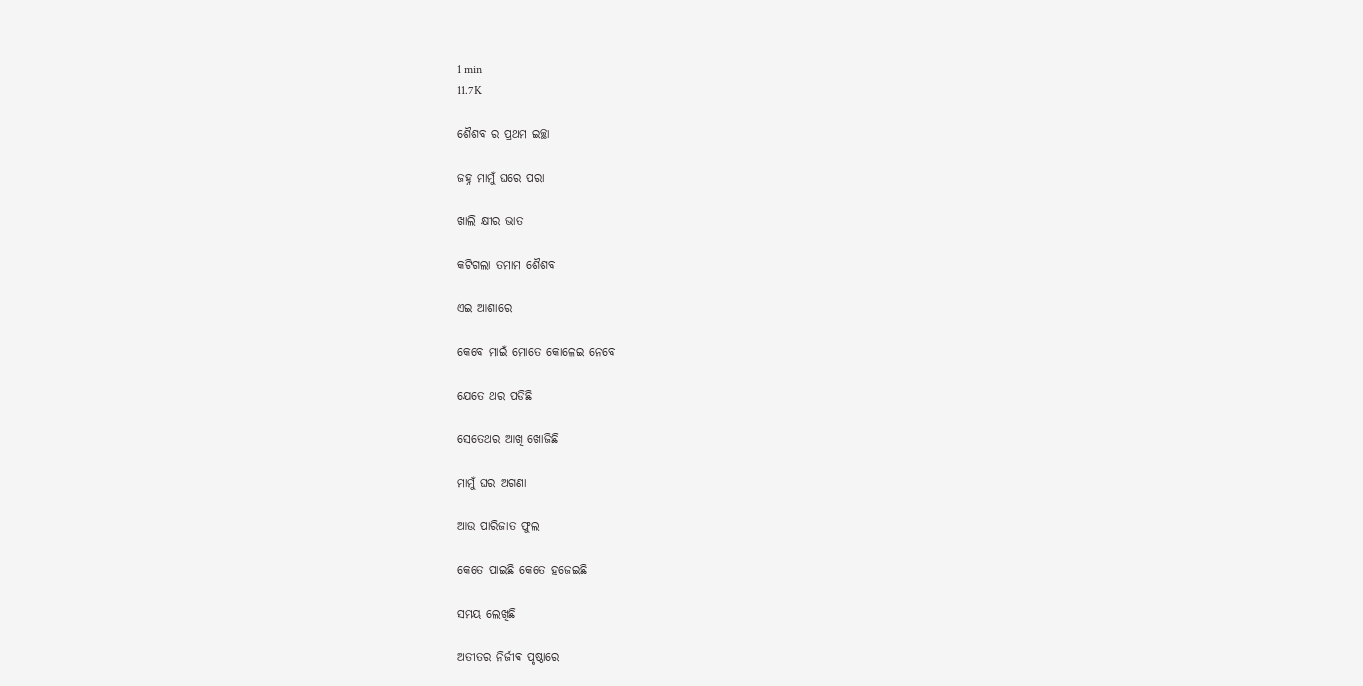1 min
11.7K

ଶୈଶବ ର ପ୍ରଥମ ଇଚ୍ଛା

ଜହ୍ନ ମାମୁଁ ଘରେ ପରା

ଖାଲି କ୍ଷୀର ଭାତ

କଟିଗଲା ତମାମ ଶୈଶବ

ଏଇ ଆଶାରେ

କେବେ ମାଇଁ ମୋତେ କୋଳେଇ ନେବେ

ଯେତେ ଥର ପଡିଛି

ସେତେଥର ଆଖି ଖୋଜିଛି

ମାମୁଁ ଘର ଅଗଣା

ଆଉ ପାରିଜାତ ଫୁଲ

କେତେ ପାଇଛି କେତେ ହଜେଇଛି

ସମୟ ଲେଖିଛି

ଅତୀତର ନିର୍ଜୀଵ ପୃଷ୍ଠାରେ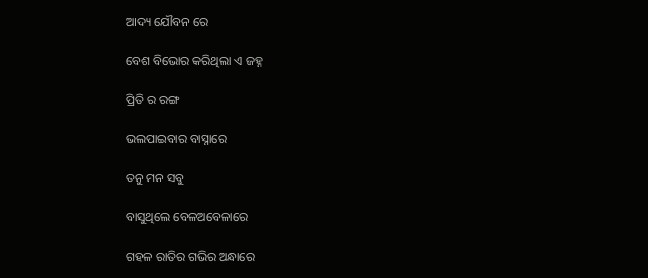ଆଦ୍ୟ ଯୌବନ ରେ

ବେଶ ବିଭୋର କରିଥିଲା ଏ ଜହ୍ନ

ପ୍ରିତି ର ରଙ୍ଗ

ଭଲପାଇବାର ବାସ୍ନାରେ

ତନୁ ମନ ସବୁ

ବାସୁଥିଲେ ବେଳଅବେଳାରେ

ଗହଳ ରାତିର ଗଭିର ଅନ୍ଧାରେ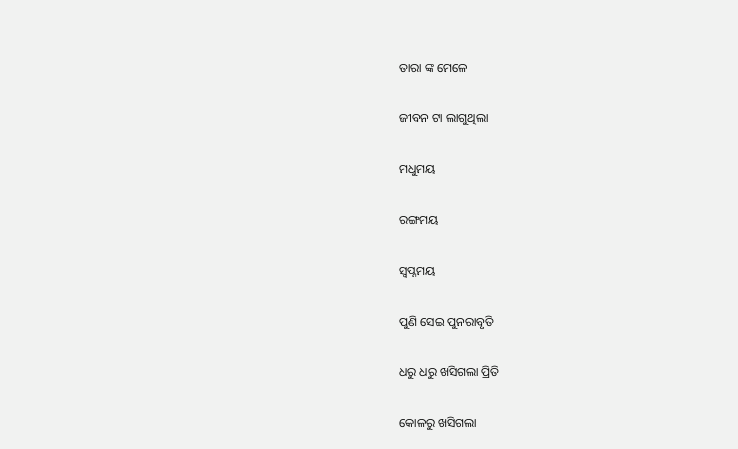ତାରା ଙ୍କ ମେଳେ

ଜୀବନ ଟା ଲାଗୁଥିଲା

ମଧୁମୟ

ରଙ୍ଗମୟ

ସ୍ବପ୍ନମୟ

ପୁଣି ସେଇ ପୁନରାବୃତି

ଧରୁ ଧରୁ ଖସିଗଲା ପ୍ରିତି

କୋଳରୁ ଖସିଗଲା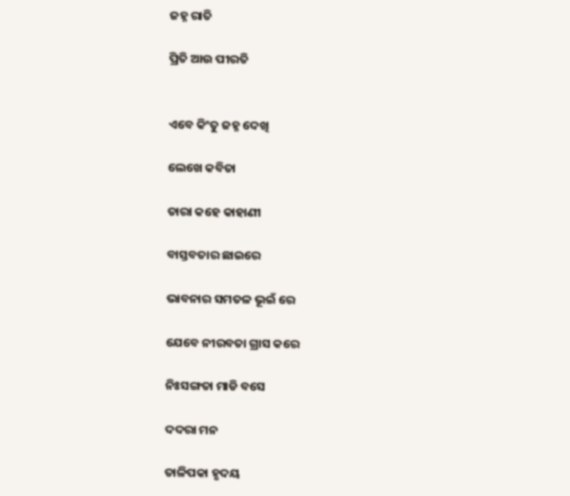ଜହ୍ନ ରାତି

ପ୍ରିତି ଆଉ ପୀରତି


ଏବେ କିଂତୁ ଜହ୍ନ ଦେଖି

ଲେଖେ କବିତା

ତାରା କହେ କାହାଣୀ

ବାସ୍ତବତାର ଛାଇରେ

ଭାବନାର ସମତଳ ଭୂଇଁ ରେ

ଯେବେ ନୀରବତା ଗ୍ରାସ କରେ

ନିଃସଙ୍ଗତା ମାଡି ବସେ

ଦଦରା ମନ

ତାଳିପକା ହୃଦୟ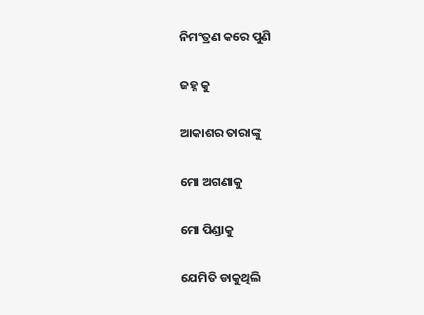ନିମଂତ୍ରଣ କରେ ପୁଣି

ଜହ୍ନ କୁ

ଆକାଶର ତାରାଙ୍କୁ

ମୋ ଅଗଣାକୁ

ମୋ ପିଣ୍ଡାକୁ

ଯେମିତି ଡାକୁଥିଲି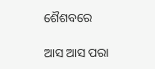ଶୈଶବରେ

ଆସ ଆସ ପରା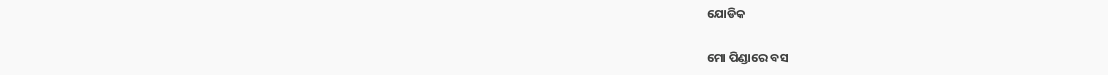ଯୋଡିକ

ମୋ ପିଣ୍ଡାରେ ବସ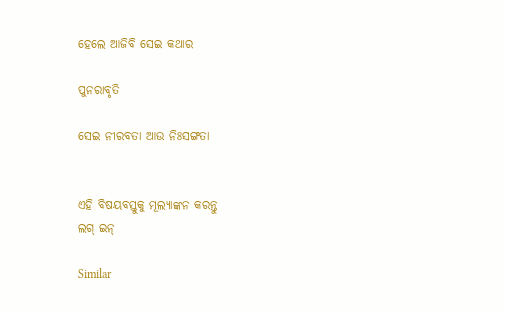ହେଲେ ଆଜିବି ସେଇ କଥାର

ପୁନରାବୃତି

ସେଇ ନୀରବତା ଆଉ ନିଃସଙ୍ଗତା


ଏହି ବିଷୟବସ୍ତୁକୁ ମୂଲ୍ୟାଙ୍କନ କରନ୍ତୁ
ଲଗ୍ ଇନ୍

Similar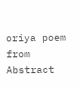oriya poem from Abstract